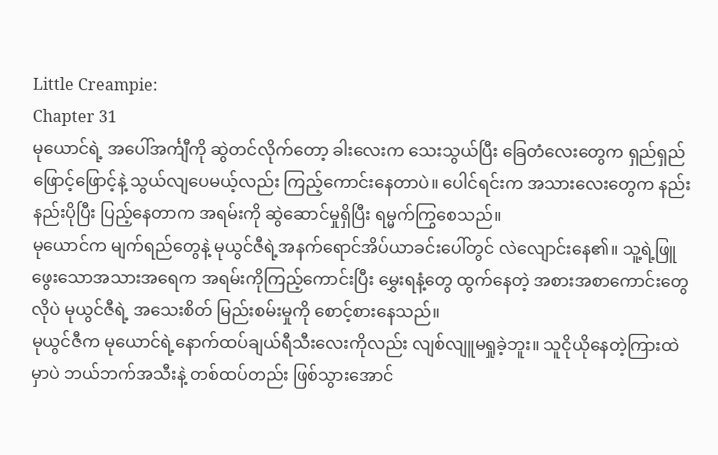Little Creampie:
Chapter 31
မုယောင်ရဲ့ အပေါ်အင်္ကျီကို ဆွဲတင်လိုက်တော့ ခါးလေးက သေးသွယ်ပြီး ခြေတံလေးတွေက ရှည်ရှည်ဖြောင့်ဖြောင့်နဲ့ သွယ်လျပေမယ့်လည်း ကြည့်ကောင်းနေတာပဲ။ ပေါင်ရင်းက အသားလေးတွေက နည်းနည်းပိုပြီး ပြည့်နေတာက အရမ်းကို ဆွဲဆောင်မှုရှိပြီး ရမ္မက်ကြွစေသည်။
မုယောင်က မျက်ရည်တွေနဲ့ မုယွင်ဇီရဲ့အနက်ရောင်အိပ်ယာခင်းပေါ်တွင် လဲလျောင်းနေ၏။ သူ့ရဲ့ဖြူဖွေးသောအသားအရေက အရမ်းကိုကြည့်ကောင်းပြီး မွှေးရနံ့တွေ ထွက်နေတဲ့ အစားအစာကောင်းတွေလိုပဲ မုယွင်ဇီရဲ့ အသေးစိတ် မြည်းစမ်းမှုကို စောင့်စားနေသည်။
မုယွင်ဇီက မုယောင်ရဲ့နောက်ထပ်ချယ်ရီသီးလေးကိုလည်း လျစ်လျူမရှုခဲ့ဘူး။ သူငိုယိုနေတဲ့ကြားထဲမှာပဲ ဘယ်ဘက်အသီးနဲ့ တစ်ထပ်တည်း ဖြစ်သွားအောင်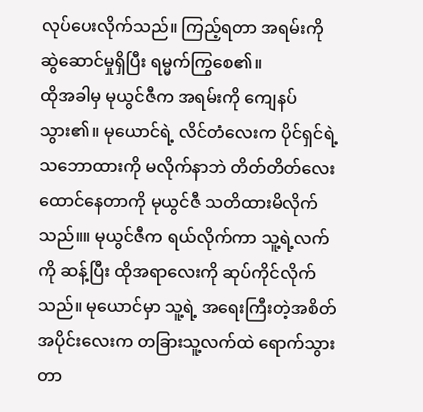လုပ်ပေးလိုက်သည်။ ကြည့်ရတာ အရမ်းကို ဆွဲဆောင်မှုရှိပြီး ရမ္မက်ကြွစေ၏။
ထိုအခါမှ မုယွင်ဇီက အရမ်းကို ကျေနပ်သွား၏။ မုယောင်ရဲ့ လိင်တံလေးက ပိုင်ရှင်ရဲ့သဘောထားကို မလိုက်နာဘဲ တိတ်တိတ်လေး ထောင်နေတာကို မုယွင်ဇီ သတိထားမိလိုက်သည်။။ မုယွင်ဇီက ရယ်လိုက်ကာ သူ့ရဲ့လက်ကို ဆန့်ပြီး ထိုအရာလေးကို ဆုပ်ကိုင်လိုက်သည်။ မုယောင်မှာ သူ့ရဲ့ အရေးကြီးတဲ့အစိတ်အပိုင်းလေးက တခြားသူ့လက်ထဲ ရောက်သွားတာ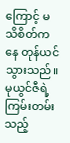ကြောင့် မသိစိတ်ကနေ တုန်ယင်သွားသည်။
မုယွင်ဇီရဲ့ကြမ်းတမ်းသည့်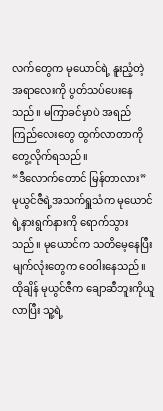လက်တွေက မုယောင်ရဲ့ နူးညံ့တဲ့ အရာလေးကို ပွတ်သပ်ပေးနေသည်။ မကြာခင်မှာပဲ အရည်ကြည်လေးတွေ ထွက်လာတာကို တွေ့လိုက်ရသည်။
“ဒီလောက်တောင် မြန်တာလား” မုယွင်ဇီရဲ့အသက်ရှူသံက မုယောင်ရဲ့နားရွက်နားကို ရောက်သွားသည်။ မုယောင်က သတိမေ့နေပြီး မျက်လုံးတွေက ဝေဝါးနေသည်။
ထိုချိန် မုယွင်ဇီက ချောဆီဘူးကိုယူလာပြီး သူ့ရဲ့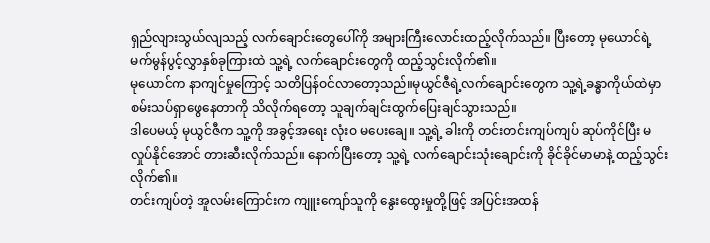ရှည်လျားသွယ်လျသည့် လက်ချောင်းတွေပေါ်ကို အများကြီးလောင်းထည့်လိုက်သည်။ ပြီးတော့ မုယောင်ရဲ့မက်မွန်ပွင့်လွှာနှစ်ခုကြားထဲ သူ့ရဲ့ လက်ချောင်းတွေကို ထည့်သွင်းလိုက်၏။
မုယောင်က နာကျင်မှုကြောင့် သတိပြန်ဝင်လာတော့သည်။မုယွင်ဇီရဲ့လက်ချောင်းတွေက သူ့ရဲ့ခန္ဓာကိုယ်ထဲမှာ စမ်းသပ်ရှာဖွေနေတာကို သိလိုက်ရတော့ သူချက်ချင်းထွက်ပြေးချင်သွားသည်။
ဒါပေမယ့် မုယွင်ဇီက သူ့ကို အခွင့်အရေး လုံးဝ မပေးချေ။ သူ့ရဲ့ ခါးကို တင်းတင်းကျပ်ကျပ် ဆုပ်ကိုင်ပြီး မလှုပ်နိုင်အောင် တားဆီးလိုက်သည်။ နောက်ပြီးတော့ သူ့ရဲ့ လက်ချောင်းသုံးချောင်းကို ခိုင်ခိုင်မာမာနဲ့ ထည့်သွင်းလိုက်၏။
တင်းကျပ်တဲ့ အူလမ်းကြောင်းက ကျူးကျော်သူကို နွေးထွေးမှုတို့ဖြင့် အပြင်းအထန်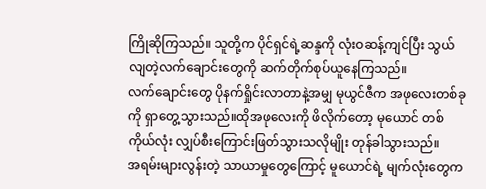ကြိုဆိုကြသည်။ သူတို့က ပိုင်ရှင်ရဲ့ဆန္ဒကို လုံးဝဆန့်ကျင်ပြီး သွယ်လျတဲ့လက်ချောင်းတွေကို ဆက်တိုက်စုပ်ယူနေကြသည်။
လက်ချောင်းတွေ ပိုနက်ရှိုင်းလာတာနဲ့အမျှ မုယွင်ဇီက အဖုလေးတစ်ခုကို ရှာတွေ့သွားသည်။ထိုအဖုလေးကို ဖိလိုက်တော့ မုယောင် တစ်ကိုယ်လုံး လျှပ်စီးကြောင်းဖြတ်သွားသလိုမျိုး တုန်ခါသွားသည်။
အရမ်းများလွန်းတဲ့ သာယာမှုတွေကြောင့် မူယောင်ရဲ့ မျက်လုံးတွေက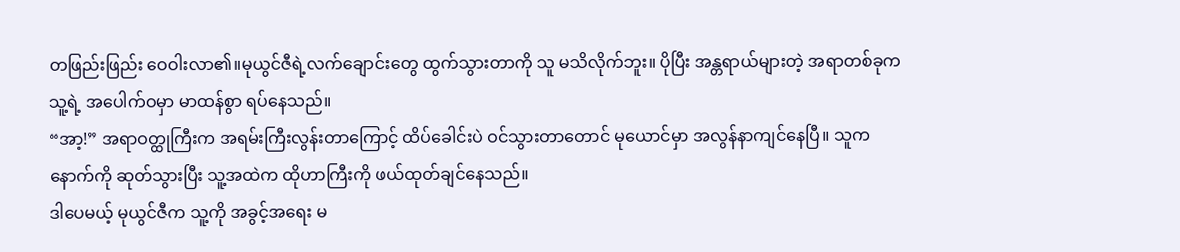တဖြည်းဖြည်း ဝေဝါးလာ၏။မုယွင်ဇီရဲ့လက်ချောင်းတွေ ထွက်သွားတာကို သူ မသိလိုက်ဘူး။ ပိုပြီး အန္တရာယ်များတဲ့ အရာတစ်ခုက သူ့ရဲ့ အပေါက်ဝမှာ မာထန်စွာ ရပ်နေသည်။
“အာ့!” အရာဝတ္ထုကြီးက အရမ်းကြီးလွန်းတာကြောင့် ထိပ်ခေါင်းပဲ ဝင်သွားတာတောင် မုယောင်မှာ အလွန်နာကျင်နေပြီ။ သူက နောက်ကို ဆုတ်သွားပြီး သူ့အထဲက ထိုဟာကြီးကို ဖယ်ထုတ်ချင်နေသည်။
ဒါပေမယ့် မုယွင်ဇီက သူ့ကို အခွင့်အရေး မ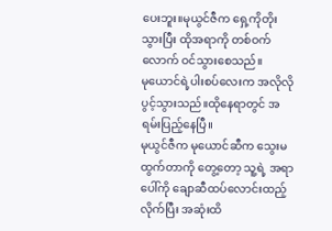ပေးဘူး။မုယွင်ဇီက ရှေ့ကိုတိုးသွားပြီး ထိုအရာကို တစ်ဝက်လောက် ဝင်သွားစေသည်။
မုယောင်ရဲ့ပါးစပ်လေးက အလိုလို ပွင့်သွားသည်။ထိုနေရာတွင် အရမ်းပြည့်နေပြီ။
မုယွင်ဇီက မုယောင်ဆီက သွေးမထွက်တာကို တွေ့တော့ သူ့ရဲ့ အရာပေါ်ကို ချောဆီထပ်လောင်းထည့်လိုက်ပြီး အဆုံးထိ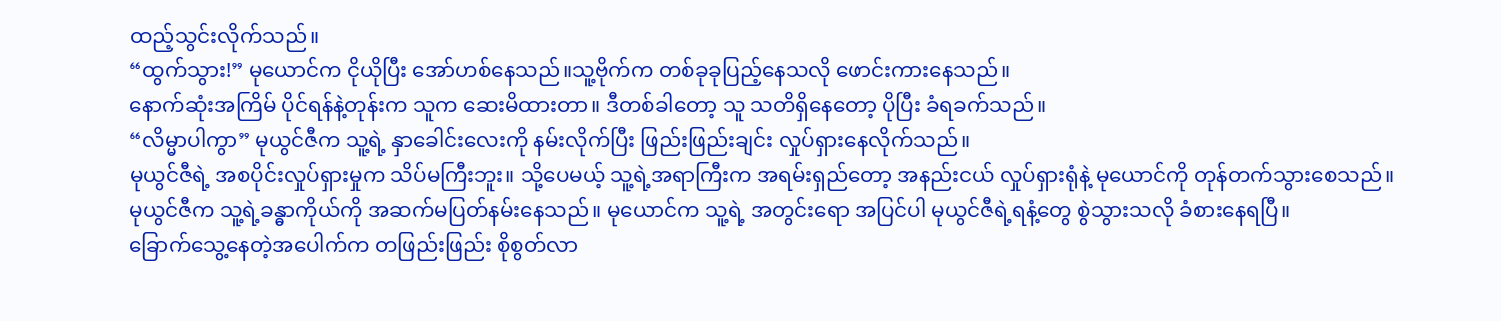ထည့်သွင်းလိုက်သည်။
“ထွက်သွား!” မုယောင်က ငိုယိုပြီး အော်ဟစ်နေသည်။သူ့ဗိုက်က တစ်ခုခုပြည့်နေသလို ဖောင်းကားနေသည်။
နောက်ဆုံးအကြိမ် ပိုင်ရန်နဲ့တုန်းက သူက ဆေးမိထားတာ။ ဒီတစ်ခါတော့ သူ သတိရှိနေတော့ ပိုပြီး ခံရခက်သည်။
“လိမ္မာပါကွာ” မုယွင်ဇီက သူ့ရဲ့ နှာခေါင်းလေးကို နမ်းလိုက်ပြီး ဖြည်းဖြည်းချင်း လှုပ်ရှားနေလိုက်သည်။
မုယွင်ဇီရဲ့ အစပိုင်းလှုပ်ရှားမှုက သိပ်မကြီးဘူး။ သို့ပေမယ့် သူ့ရဲ့အရာကြီးက အရမ်းရှည်တော့ အနည်းငယ် လှုပ်ရှားရုံနဲ့ မုယောင်ကို တုန်တက်သွားစေသည်။
မုယွင်ဇီက သူ့ရဲ့ခန္ဓာကိုယ်ကို အဆက်မပြတ်နမ်းနေသည်။ မုယောင်က သူ့ရဲ့ အတွင်းရော အပြင်ပါ မုယွင်ဇီရဲ့ရနံ့တွေ စွဲသွားသလို ခံစားနေရပြီ။
ခြောက်သွေ့နေတဲ့အပေါက်က တဖြည်းဖြည်း စိုစွတ်လာ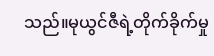သည်။မုယွင်ဇီရဲ့တိုက်ခိုက်မှု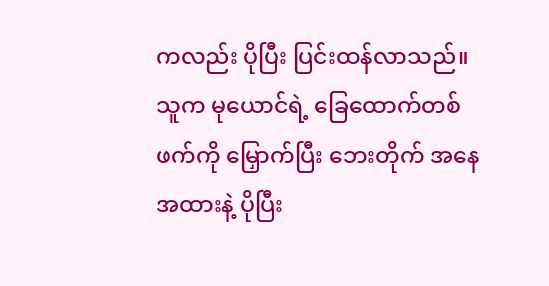ကလည်း ပိုပြီး ပြင်းထန်လာသည်။ သူက မုယောင်ရဲ့ ခြေထောက်တစ်ဖက်ကို မြှောက်ပြီး ဘေးတိုက် အနေအထားနဲ့ ပိုပြီး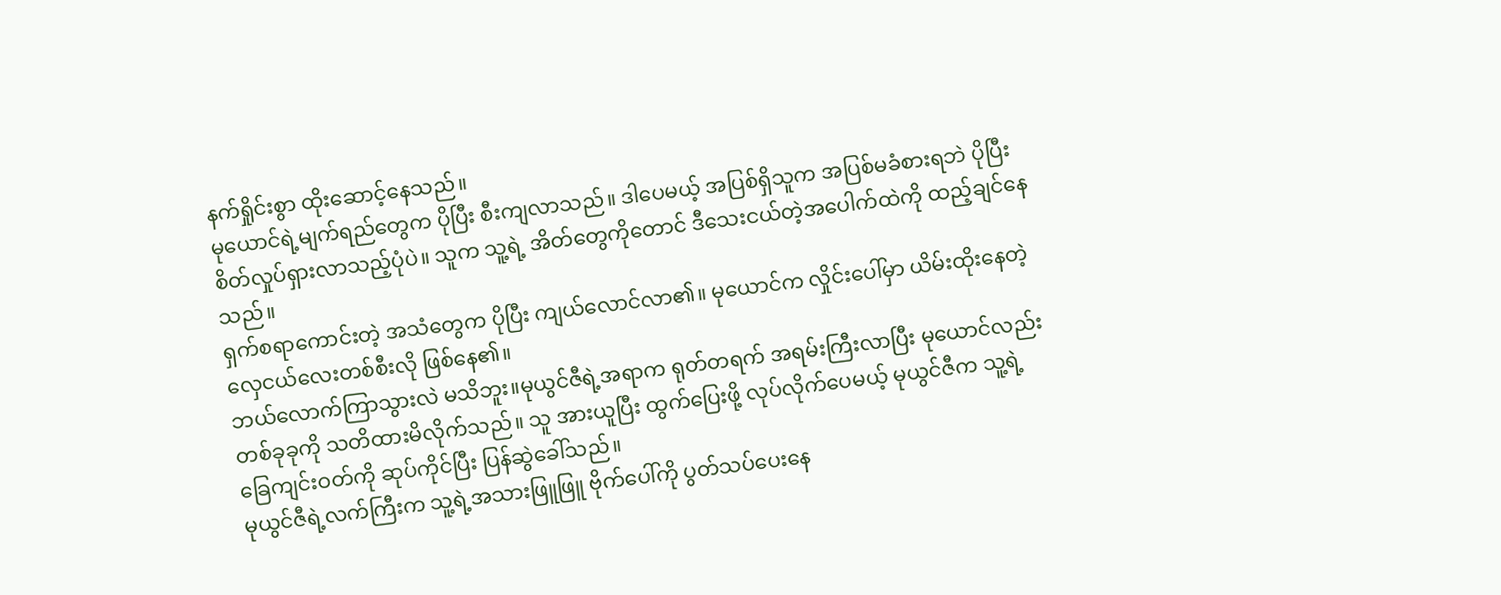နက်ရှိုင်းစွာ ထိုးဆောင့်နေသည်။
မုယောင်ရဲ့မျက်ရည်တွေက ပိုပြီး စီးကျလာသည်။ ဒါပေမယ့် အပြစ်ရှိသူက အပြစ်မခံစားရဘဲ ပိုပြီးစိတ်လှုပ်ရှားလာသည့်ပုံပဲ။ သူက သူ့ရဲ့ အိတ်တွေကိုတောင် ဒီသေးငယ်တဲ့အပေါက်ထဲကို ထည့်ချင်နေသည်။
ရှက်စရာကောင်းတဲ့ အသံတွေက ပိုပြီး ကျယ်လောင်လာ၏။ မုယောင်က လှိုင်းပေါ်မှာ ယိမ်းထိုးနေတဲ့ လှေငယ်လေးတစ်စီးလို ဖြစ်နေ၏။
ဘယ်လောက်ကြာသွားလဲ မသိဘူး။မုယွင်ဇီရဲ့အရာက ရုတ်တရက် အရမ်းကြီးလာပြီး မုယောင်လည်း တစ်ခုခုကို သတိထားမိလိုက်သည်။ သူ အားယူပြီး ထွက်ပြေးဖို့ လုပ်လိုက်ပေမယ့် မုယွင်ဇီက သူ့ရဲ့ခြေကျင်းဝတ်ကို ဆုပ်ကိုင်ပြီး ပြန်ဆွဲခေါ်သည်။
မုယွင်ဇီရဲ့လက်ကြီးက သူ့ရဲ့အသားဖြူဖြူ ဗိုက်ပေါ်ကို ပွတ်သပ်ပေးနေ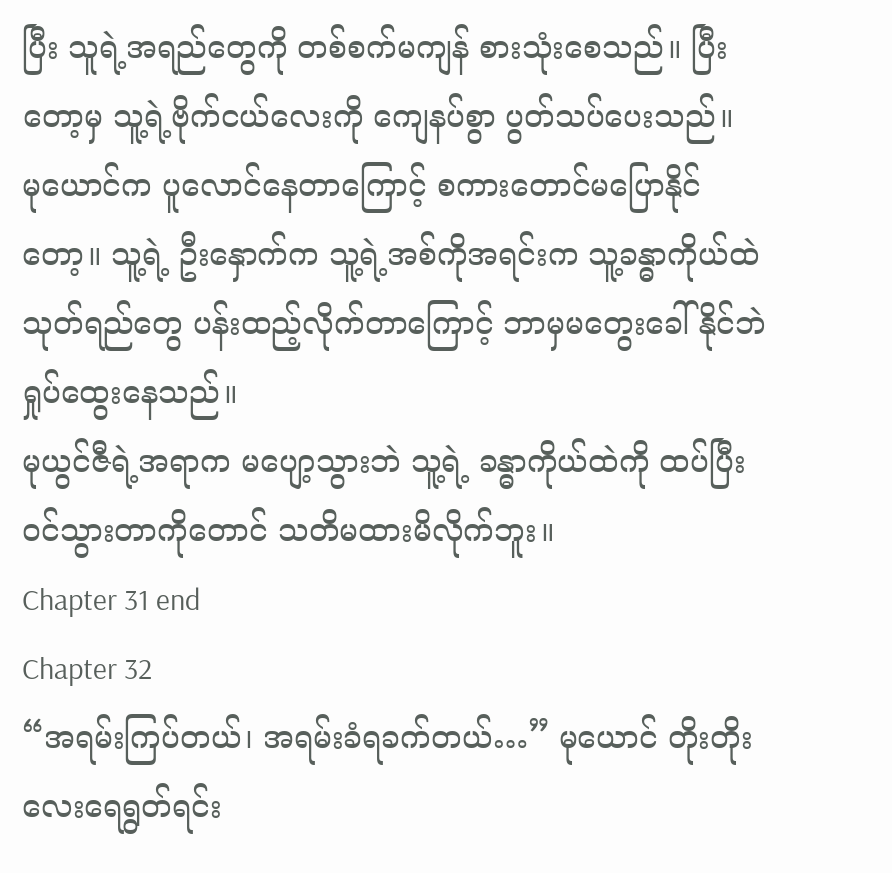ပြီး သူရဲ့အရည်တွေကို တစ်စက်မကျန် စားသုံးစေသည်။ ပြီးတော့မှ သူ့ရဲ့ဗိုက်ငယ်လေးကို ကျေနပ်စွာ ပွတ်သပ်ပေးသည်။
မုယောင်က ပူလောင်နေတာကြောင့် စကားတောင်မပြောနိုင်တော့။ သူ့ရဲ့ ဦးနှောက်က သူ့ရဲ့အစ်ကိုအရင်းက သူ့ခန္ဓာကိုယ်ထဲ သုတ်ရည်တွေ ပန်းထည့်လိုက်တာကြောင့် ဘာမှမတွေးခေါ်နိုင်ဘဲ ရှုပ်ထွေးနေသည်။
မုယွင်ဇီရဲ့အရာက မပျော့သွားဘဲ သူ့ရဲ့ ခန္ဓာကိုယ်ထဲကို ထပ်ပြီး ဝင်သွားတာကိုတောင် သတိမထားမိလိုက်ဘူး။
Chapter 31 end
Chapter 32
“အရမ်းကြပ်တယ်၊ အရမ်းခံရခက်တယ်…” မုယောင် တိုးတိုးလေးရေရွတ်ရင်း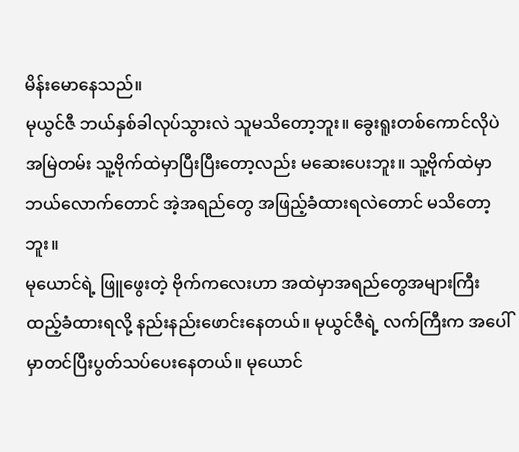မိန်းမောနေသည်။
မုယွင်ဇီ ဘယ်နှစ်ခါလုပ်သွားလဲ သူမသိတော့ဘူး။ ခွေးရူးတစ်ကောင်လိုပဲ အမြဲတမ်း သူ့ဗိုက်ထဲမှာပြီးပြီးတော့လည်း မဆေးပေးဘူး။ သူ့ဗိုက်ထဲမှာ ဘယ်လောက်တောင် အဲ့အရည်တွေ အဖြည့်ခံထားရလဲတောင် မသိတော့ဘူး။
မုယောင်ရဲ့ ဖြူဖွေးတဲ့ ဗိုက်ကလေးဟာ အထဲမှာအရည်တွေအများကြီးထည့်ခံထားရလို့ နည်းနည်းဖောင်းနေတယ်။ မုယွင်ဇီရဲ့ လက်ကြီးက အပေါ်မှာတင်ပြီးပွတ်သပ်ပေးနေတယ်။ မုယောင်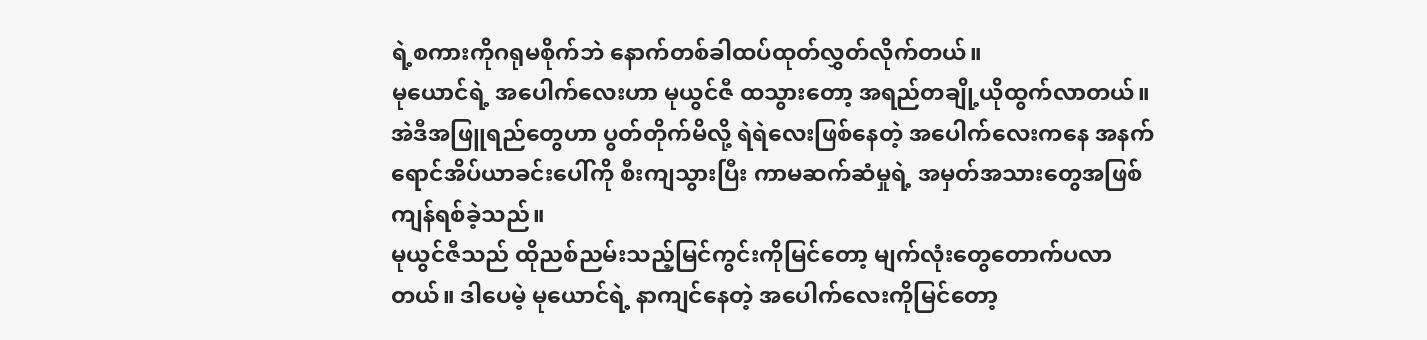ရဲ့စကားကိုဂရုမစိုက်ဘဲ နောက်တစ်ခါထပ်ထုတ်လွှတ်လိုက်တယ်။
မုယောင်ရဲ့ အပေါက်လေးဟာ မုယွင်ဇီ ထသွားတော့ အရည်တချို့ယိုထွက်လာတယ်။ အဲဒီအဖြူရည်တွေဟာ ပွတ်တိုက်မိလို့ ရဲရဲလေးဖြစ်နေတဲ့ အပေါက်လေးကနေ အနက်ရောင်အိပ်ယာခင်းပေါ်ကို စီးကျသွားပြီး ကာမဆက်ဆံမှုရဲ့ အမှတ်အသားတွေအဖြစ်ကျန်ရစ်ခဲ့သည်။
မုယွင်ဇီသည် ထိုညစ်ညမ်းသည့်မြင်ကွင်းကိုမြင်တော့ မျက်လုံးတွေတောက်ပလာတယ်။ ဒါပေမဲ့ မုယောင်ရဲ့ နာကျင်နေတဲ့ အပေါက်လေးကိုမြင်တော့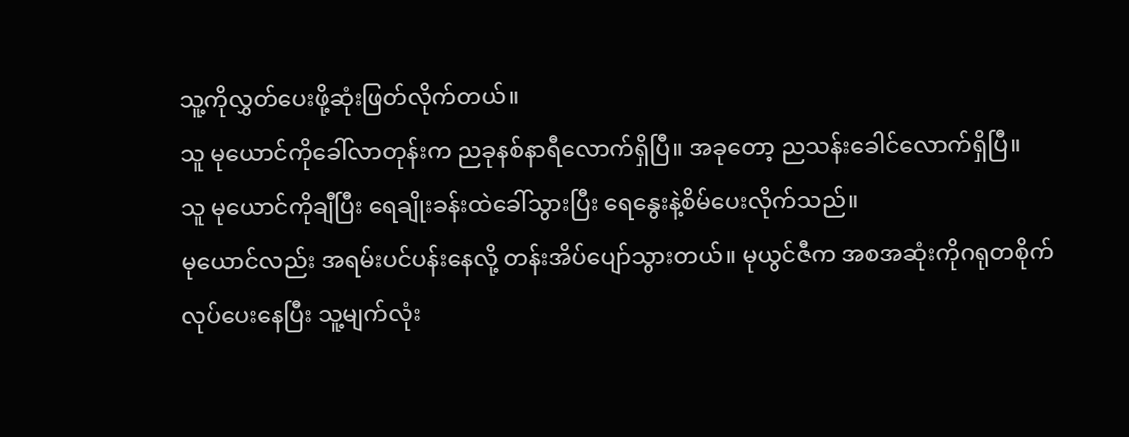သူ့ကိုလွှတ်ပေးဖို့ဆုံးဖြတ်လိုက်တယ်။
သူ မုယောင်ကိုခေါ်လာတုန်းက ညခုနစ်နာရီလောက်ရှိပြီ။ အခုတော့ ညသန်းခေါင်လောက်ရှိပြီ။
သူ မုယောင်ကိုချီပြီး ရေချိုးခန်းထဲခေါ်သွားပြီး ရေနွေးနဲ့စိမ်ပေးလိုက်သည်။
မုယောင်လည်း အရမ်းပင်ပန်းနေလို့ တန်းအိပ်ပျော်သွားတယ်။ မုယွင်ဇီက အစအဆုံးကိုဂရုတစိုက်လုပ်ပေးနေပြီး သူ့မျက်လုံး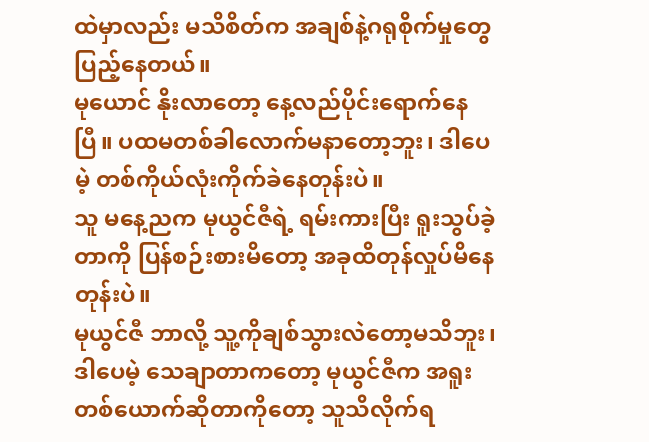ထဲမှာလည်း မသိစိတ်က အချစ်နဲ့ဂရုစိုက်မှုတွေပြည့်နေတယ်။
မုယောင် နိုးလာတော့ နေ့လည်ပိုင်းရောက်နေပြီ။ ပထမတစ်ခါလောက်မနာတော့ဘူး၊ ဒါပေမဲ့ တစ်ကိုယ်လုံးကိုက်ခဲနေတုန်းပဲ။
သူ မနေ့ညက မုယွင်ဇီရဲ့ ရမ်းကားပြီး ရူးသွပ်ခဲ့တာကို ပြန်စဉ်းစားမိတော့ အခုထိတုန်လှုပ်မိနေတုန်းပဲ။
မုယွင်ဇီ ဘာလို့ သူ့ကိုချစ်သွားလဲတော့မသိဘူး၊ ဒါပေမဲ့ သေချာတာကတော့ မုယွင်ဇီက အရူးတစ်ယောက်ဆိုတာကိုတော့ သူသိလိုက်ရ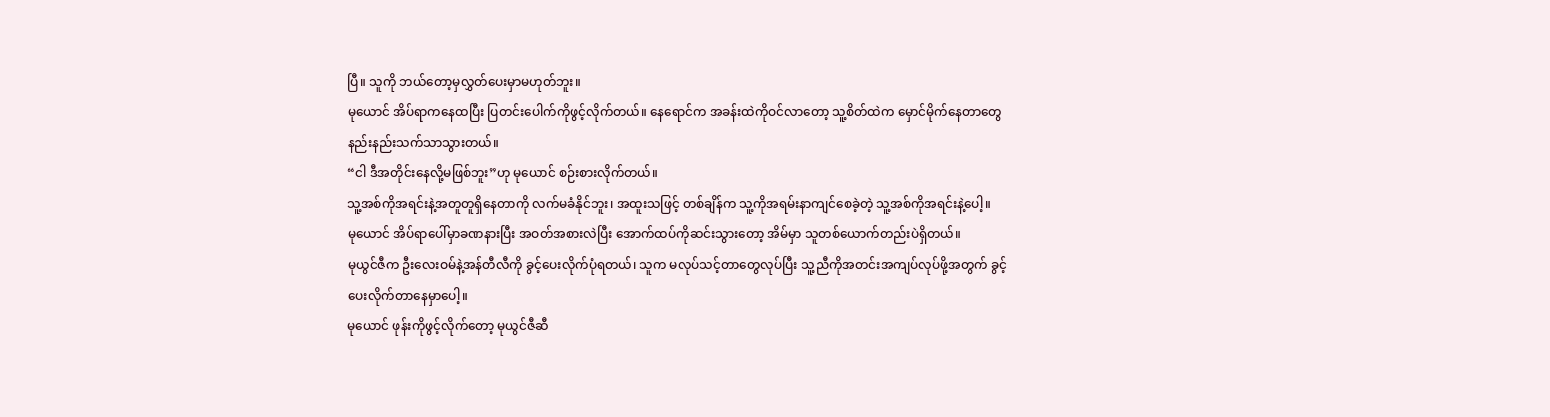ပြီ။ သူကို ဘယ်တော့မှလွှတ်ပေးမှာမဟုတ်ဘူး။
မုယောင် အိပ်ရာကနေထပြီး ပြတင်းပေါက်ကိုဖွင့်လိုက်တယ်။ နေရောင်က အခန်းထဲကိုဝင်လာတော့ သူ့စိတ်ထဲက မှောင်မိုက်နေတာတွေ နည်းနည်းသက်သာသွားတယ်။
“ငါ ဒီအတိုင်းနေလို့မဖြစ်ဘူး”ဟု မုယောင် စဉ်းစားလိုက်တယ်။
သူ့အစ်ကိုအရင်းနဲ့အတူတူရှိနေတာကို လက်မခံနိုင်ဘူး၊ အထူးသဖြင့် တစ်ချိန်က သူ့ကိုအရမ်းနာကျင်စေခဲ့တဲ့ သူ့အစ်ကိုအရင်းနဲ့ပေါ့။
မုယောင် အိပ်ရာပေါ်မှာခဏနားပြီး အဝတ်အစားလဲပြီး အောက်ထပ်ကိုဆင်းသွားတော့ အိမ်မှာ သူတစ်ယောက်တည်းပဲရှိတယ်။
မုယွင်ဇီက ဦးလေးဝမ်နဲ့အန်တီလီကို ခွင့်ပေးလိုက်ပုံရတယ်၊ သူက မလုပ်သင့်တာတွေလုပ်ပြီး သူ့ညီကိုအတင်းအကျပ်လုပ်ဖို့အတွက် ခွင့်ပေးလိုက်တာနေမှာပေါ့။
မုယောင် ဖုန်းကိုဖွင့်လိုက်တော့ မုယွင်ဇီဆီ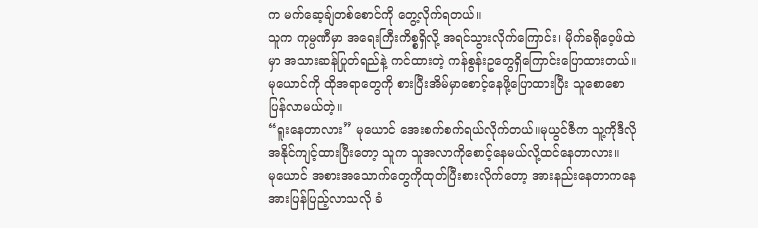က မက်ဆေ့ချ်တစ်စောင်ကို တွေ့လိုက်ရတယ်။
သူက ကုမ္ပဏီမှာ အရေးကြီးကိစ္စရှိလို့ အရင်သွားလိုက်ကြောင်း၊ မိုက်ခရိုဝေ့ဖ်ထဲမှာ အသားဆန်ပြုတ်ရည်နဲ့ ကင်ထားတဲ့ ကန်စွန်းဥတွေရှိကြောင်းပြောထားတယ်။မုယောင်ကို ထိုအရာတွေကို စားပြီးအိမ်မှာစောင့်နေဖို့ပြောထားပြီး သူစောစောပြန်လာမယ်တဲ့။
“ရူးနေတာလား” မုယောင် အေးစက်စက်ရယ်လိုက်တယ်။မုယွင်ဇီက သူ့ကိုဒီလိုအနိုင်ကျင့်ထားပြီးတော့ သူက သူအလာကိုစောင့်နေမယ်လို့ထင်နေတာလား။
မုယောင် အစားအသောက်တွေကိုထုတ်ပြီးစားလိုက်တော့ အားနည်းနေတာကနေ အားပြန်ပြည့်လာသလို ခံ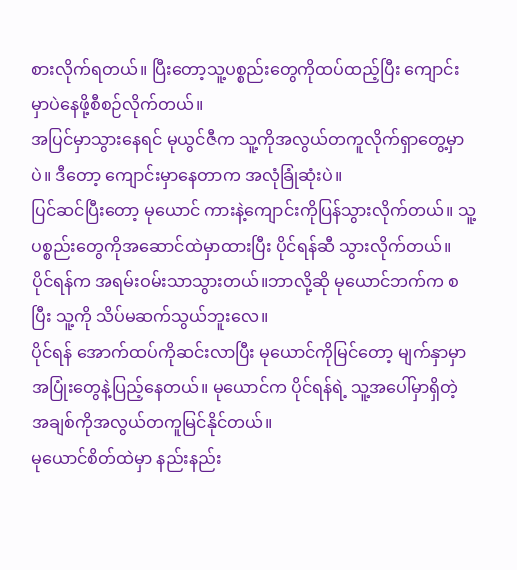စားလိုက်ရတယ်။ ပြီးတော့သူ့ပစ္စည်းတွေကိုထပ်ထည့်ပြီး ကျောင်းမှာပဲနေဖို့စီစဉ်လိုက်တယ်။
အပြင်မှာသွားနေရင် မုယွင်ဇီက သူ့ကိုအလွယ်တကူလိုက်ရှာတွေ့မှာပဲ။ ဒီတော့ ကျောင်းမှာနေတာက အလုံခြုံဆုံးပဲ။
ပြင်ဆင်ပြီးတော့ မုယောင် ကားနဲ့ကျောင်းကိုပြန်သွားလိုက်တယ်။ သူ့ပစ္စည်းတွေကိုအဆောင်ထဲမှာထားပြီး ပိုင်ရန်ဆီ သွားလိုက်တယ်။
ပိုင်ရန်က အရမ်းဝမ်းသာသွားတယ်။ဘာလို့ဆို မုယောင်ဘက်က စပြီး သူ့ကို သိပ်မဆက်သွယ်ဘူးလေ။
ပိုင်ရန် အောက်ထပ်ကိုဆင်းလာပြီး မုယောင်ကိုမြင်တော့ မျက်နှာမှာ အပြုံးတွေနဲ့ပြည့်နေတယ်။ မုယောင်က ပိုင်ရန်ရဲ့ သူ့အပေါ်မှာရှိတဲ့ အချစ်ကိုအလွယ်တကူမြင်နိုင်တယ်။
မုယောင်စိတ်ထဲမှာ နည်းနည်း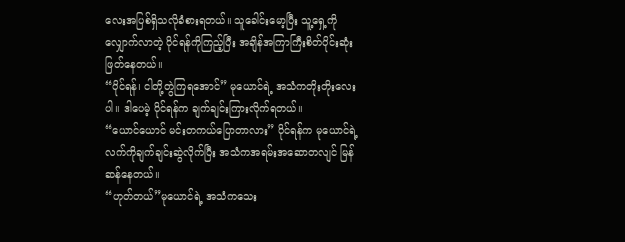လေးအပြစ်ရှိသလိုခံစားရတယ်။ သူခေါင်းမော့ပြီး သူ့ရှေ့ကိုလျှောက်လာတဲ့ ပိုင်ရန်ကိုကြည့်ပြီး အချိန်အကြာကြီးစိတ်ပိုင်းဆုံးဖြတ်နေတယ်။
“ပိုင်ရန်၊ ငါတို့တွဲကြရအောင်” မုယောင်ရဲ့ အသံကတိုးတိုးလေးပါ။ ဒါပေမဲ့ ပိုင်ရန်က ချက်ချင်းကြားလိုက်ရတယ်။
“ယောင်ယောင် မင်းတကယ်ပြောတာလား” ပိုင်ရန်က မုယောင်ရဲ့ လက်ကိုချက်ချင်းဆွဲလိုက်ပြီး အသံကအရမ်းအဆောတလျင် မြန်ဆန်နေတယ်။
“ဟုတ်တယ်”မုယောင်ရဲ့ အသံကသေး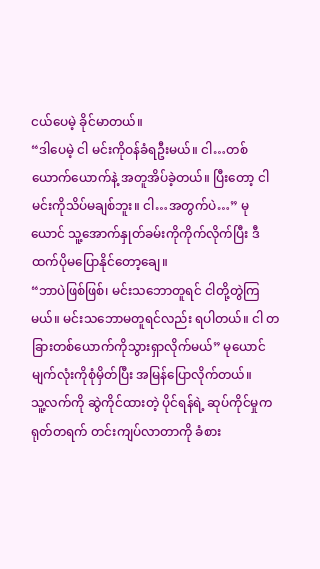ငယ်ပေမဲ့ ခိုင်မာတယ်။
“ဒါပေမဲ့ ငါ မင်းကိုဝန်ခံရဦးမယ်။ ငါ…တစ်ယောက်ယောက်နဲ့ အတူအိပ်ခဲ့တယ်။ ပြီးတော့ ငါ မင်းကိုသိပ်မချစ်ဘူး။ ငါ…အတွက်ပဲ…” မုယောင် သူ့အောက်နှုတ်ခမ်းကိုကိုက်လိုက်ပြီး ဒီထက်ပိုမပြောနိုင်တော့ချေ။
“ဘာပဲဖြစ်ဖြစ်၊ မင်းသဘောတူရင် ငါတို့တွဲကြမယ်။ မင်းသဘောမတူရင်လည်း ရပါတယ်။ ငါ တခြားတစ်ယောက်ကိုသွားရှာလိုက်မယ်” မုယောင် မျက်လုံးကိုစုံမှိတ်ပြီး အမြန်ပြောလိုက်တယ်။
သူ့လက်ကို ဆွဲကိုင်ထားတဲ့ ပိုင်ရန်ရဲ့ ဆုပ်ကိုင်မှုက ရုတ်တရက် တင်းကျပ်လာတာကို ခံစား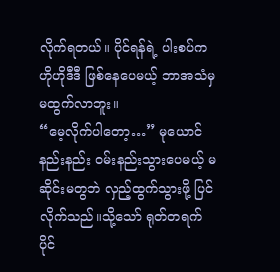လိုက်ရတယ်။ ပိုင်ရန်ရဲ့ ပါးစပ်က ဟိုဟိုဒီဒီ ဖြစ်နေပေမယ့် ဘာအသံမှ မထွက်လာဘူး။
“မေ့လိုက်ပါတော့…” မုယောင် နည်းနည်း ဝမ်းနည်းသွားပေမယ့် မဆိုင်းမတွဘဲ လှည့်ထွက်သွားဖို့ ပြင်လိုက်သည်။သို့သော် ရုတ်တရက် ပိုင်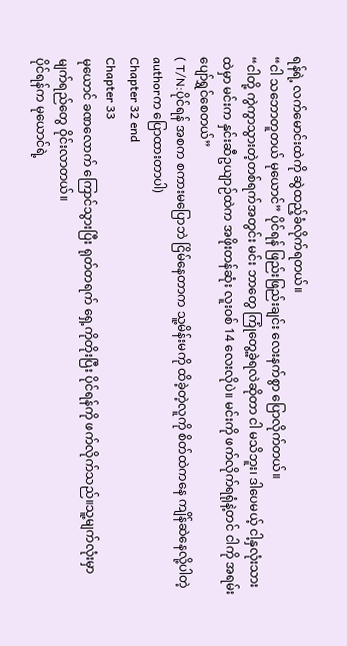ရန်ရဲ့ လက်မောင်းထဲကို ဆွဲထည့်ခံလိုက်ရတယ်။
“ငါ သဘောတူတယ် မုယောင်” ပိုင်ရန် ဖြည်းဖြည်းချင်း လေးနက်စွာ ပြောလိုက်တယ်။
“ငါတို့ ကွဲကွာသွားတဲ့တစ်ရက်အတွင်း မင်း ဘာတွေ ကြုံတွေ့ခဲ့ရလဲဆိုတာ ငါ မသိဘူး၊ ဒါပေမယ့် ငါ့နှလုံးသားထဲမှာ မင်းက နှင်းဆီဥယျာဉ်ထဲက အဖိုးတန်ဆုံး လူးဝစ် 14 လေးလိုပဲ။ မင်းကို ဖက်လိုက်ရရုံနဲ့တင် ငါကို အရမ်းပျော်ရွှင်စေတယ်”
( T/N:ပိုင်ရန် အစက စကားမပြောဘဲ ငြိမ်နေတာက သူ့မိန်းမကို ထိခဲ့တဲ့လူကို စိတ်ထဲကနေ ကျိန်ဆဲနေလို့ပါတဲ့ authorက ပြောထားတာပါ)
Chapter 32 end
Chapter 33
မုယောင် ခဏလောက် ကြောင်သွားပြီး ရုတ်တရက် ရှေ့ကိုတိုးပြီး ပိုင်ရန်ကို ဖက်လိုက်သည်။သူ့မျက်လုံးမှာ မျက်ရည်တွေ ဝိုင်းလာတယ်။
ပိုင်ရန်က မုယောင်ရဲ့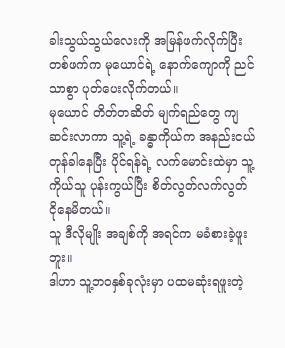ခါးသွယ်သွယ်လေးကို အမြန်ဖက်လိုက်ပြီး တစ်ဖက်က မုယောင်ရဲ့ နောက်ကျောကို ညင်သာစွာ ပုတ်ပေးလိုက်တယ်။
မုယောင် တိတ်တဆိတ် မျက်ရည်တွေ ကျဆင်းလာကာ သူ့ရဲ့ ခန္ဓာကိုယ်က အနည်းငယ် တုန်ခါနေပြီး ပိုင်ရန်ရဲ့ လက်မောင်းထဲမှာ သူ့ကိုယ်သူ ပုန်းကွယ်ပြီး စိတ်လွတ်လက်လွတ် ငိုနေမိတယ်။
သူ ဒီလိုမျိုး အချစ်ကို အရင်က မခံစားခဲ့ဖူးဘူး။
ဒါဟာ သူ့ဘဝနှစ်ခုလုံးမှာ ပထမဆုံးရဖူးတဲ့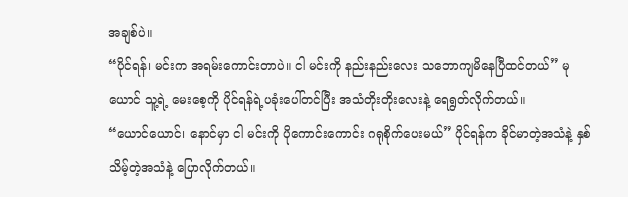အချစ်ပဲ။
“ပိုင်ရန်၊ မင်းက အရမ်းကောင်းတာပဲ။ ငါ မင်းကို နည်းနည်းလေး သဘောကျမိနေပြီထင်တယ်” မုယောင် သူ့ရဲ့ မေးစေ့ကို ပိုင်ရန်ရဲ့ပခုံးပေါ်တင်ပြီး အသံတိုးတိုးလေးနဲ့ ရေရွတ်လိုက်တယ်။
“ယောင်ယောင်၊ နောင်မှာ ငါ မင်းကို ပိုကောင်းကောင်း ဂရုစိုက်ပေးမယ်” ပိုင်ရန်က ခိုင်မာတဲ့အသံနဲ့ နှစ်သိမ့်တဲ့အသံနဲ့ ပြောလိုက်တယ်။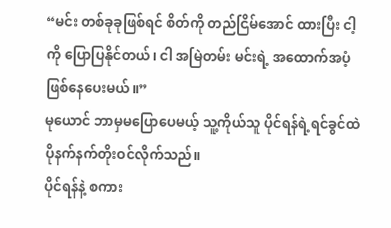“မင်း တစ်ခုခုဖြစ်ရင် စိတ်ကို တည်ငြိမ်အောင် ထားပြီး ငါ့ကို ပြောပြနိုင်တယ်၊ ငါ အမြဲတမ်း မင်းရဲ့ အထောက်အပံ့ ဖြစ်နေပေးမယ်။”
မုယောင် ဘာမှမပြောပေမယ့် သူ့ကိုယ်သူ ပိုင်ရန်ရဲ့ရင်ခွင်ထဲ ပိုနက်နက်တိုးဝင်လိုက်သည်။
ပိုင်ရန်နဲ့ စကား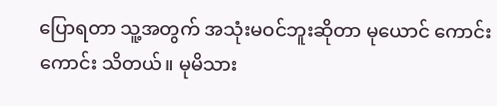ပြောရတာ သူ့အတွက် အသုံးမဝင်ဘူးဆိုတာ မုယောင် ကောင်းကောင်း သိတယ်။ မုမိသား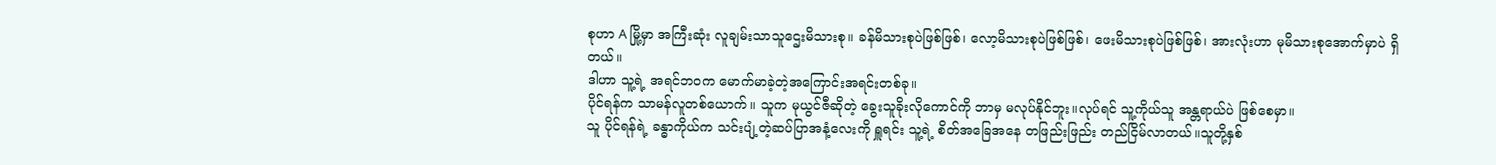စုဟာ A မြို့မှာ အကြီးဆုံး လူချမ်းသာသူဌေးမိသားစု။ ခန်မိသားစုပဲဖြစ်ဖြစ်၊ လော့မိသားစုပဲဖြစ်ဖြစ်၊ ဖေးမိသားစုပဲဖြစ်ဖြစ်၊ အားလုံးဟာ မုမိသားစုအောက်မှာပဲ ရှိတယ်။
ဒါဟာ သူ့ရဲ့ အရင်ဘဝက မောက်မာခဲ့တဲ့အကြောင်းအရင်းတစ်ခု။
ပိုင်ရန်က သာမန်လူတစ်ယောက်။ သူက မုယွင်ဇီဆိုတဲ့ ခွေးသူခိုးလိုကောင်ကို ဘာမှ မလုပ်နိုင်ဘူး။လုပ်ရင် သူ့ကိုယ်သူ အန္တရာယ်ပဲ ဖြစ်စေမှာ။
သူ ပိုင်ရန်ရဲ့ ခန္ဓာကိုယ်က သင်းပျံ့တဲ့ဆပ်ပြာအနံ့လေးကို ရှူရင်း သူ့ရဲ့ စိတ်အခြေအနေ တဖြည်းဖြည်း တည်ငြိမ်လာတယ်။သူတို့နှစ်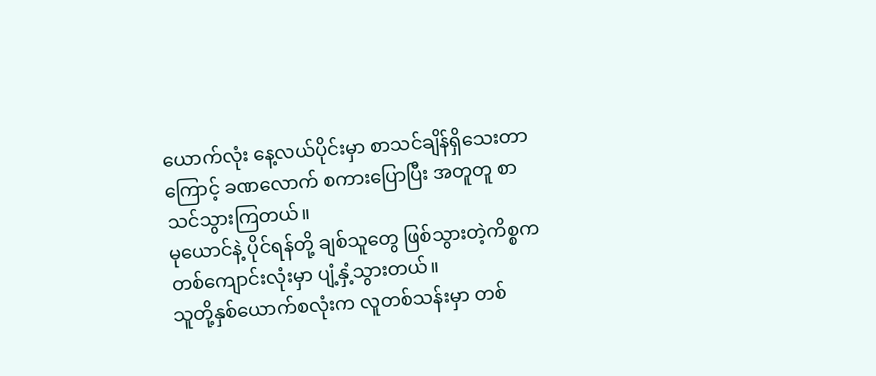ယောက်လုံး နေ့လယ်ပိုင်းမှာ စာသင်ချိန်ရှိသေးတာကြောင့် ခဏလောက် စကားပြောပြီး အတူတူ စာသင်သွားကြတယ်။
မုယောင်နဲ့ ပိုင်ရန်တို့ ချစ်သူတွေ ဖြစ်သွားတဲ့ကိစ္စက တစ်ကျောင်းလုံးမှာ ပျံ့နှံ့သွားတယ်။
သူတို့နှစ်ယောက်စလုံးက လူတစ်သန်းမှာ တစ်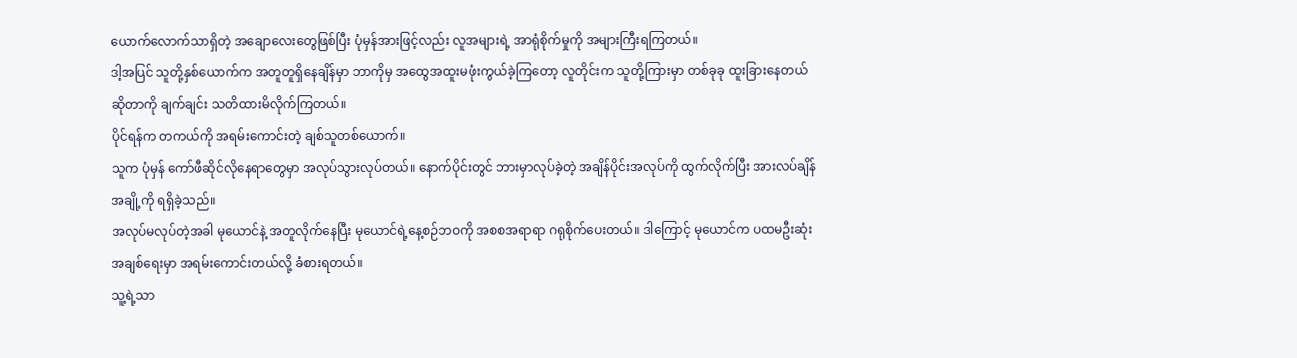ယောက်လောက်သာရှိတဲ့ အချောလေးတွေဖြစ်ပြီး ပုံမှန်အားဖြင့်လည်း လူအများရဲ့ အာရုံစိုက်မှုကို အများကြီးရကြတယ်။
ဒါ့အပြင် သူတို့နှစ်ယောက်က အတူတူရှိနေချိန်မှာ ဘာကိုမှ အထွေအထူးမဖုံးကွယ်ခဲ့ကြတော့ လူတိုင်းက သူတို့ကြားမှာ တစ်ခုခု ထူးခြားနေတယ်ဆိုတာကို ချက်ချင်း သတိထားမိလိုက်ကြတယ်။
ပိုင်ရန်က တကယ်ကို အရမ်းကောင်းတဲ့ ချစ်သူတစ်ယောက်။
သူက ပုံမှန် ကော်ဖီဆိုင်လိုနေရာတွေမှာ အလုပ်သွားလုပ်တယ်။ နောက်ပိုင်းတွင် ဘားမှာလုပ်ခဲ့တဲ့ အချိန်ပိုင်းအလုပ်ကို ထွက်လိုက်ပြီး အားလပ်ချိန်အချို့ကို ရရှိခဲ့သည်။
အလုပ်မလုပ်တဲ့အခါ မုယောင်နဲ့ အတူလိုက်နေပြီး မုယောင်ရဲ့နေ့စဉ်ဘဝကို အစစအရာရာ ဂရုစိုက်ပေးတယ်။ ဒါကြောင့် မုယောင်က ပထမဦးဆုံးအချစ်ရေးမှာ အရမ်းကောင်းတယ်လို့ ခံစားရတယ်။
သူ့ရဲ့သာ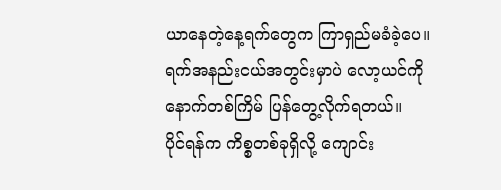ယာနေတဲ့နေ့ရက်တွေက ကြာရှည်မခံခဲ့ပေ။ ရက်အနည်းငယ်အတွင်းမှာပဲ လော့ယင်ကို နောက်တစ်ကြိမ် ပြန်တွေ့လိုက်ရတယ်။
ပိုင်ရန်က ကိစ္စတစ်ခုရှိလို့ ကျောင်း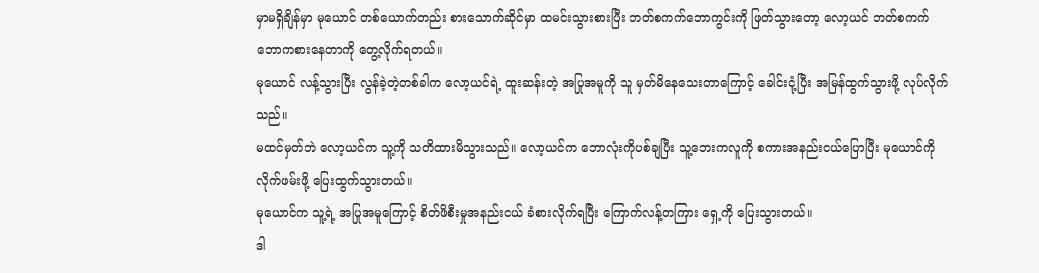မှာမရှိချိန်မှာ မုယောင် တစ်ယောက်တည်း စားသောက်ဆိုင်မှာ ထမင်းသွားစားပြီး ဘတ်စကက်ဘောကွင်းကို ဖြတ်သွားတော့ လော့ယင် ဘတ်စကက်ဘောကစားနေတာကို တွေ့လိုက်ရတယ်။
မုယောင် လန့်သွားပြီး လွန်ခဲ့တဲ့တစ်ခါက လော့ယင်ရဲ့ ထူးဆန်းတဲ့ အပြုအမူကို သူ မှတ်မိနေသေးတာကြောင့် ခေါင်းငုံ့ပြီး အမြန်ထွက်သွားဖို့ လုပ်လိုက်သည်။
မထင်မှတ်ဘဲ လော့ယင်က သူ့ကို သတိထားမိသွားသည်။ လော့ယင်က ဘောလုံးကိုပစ်ချပြီး သူ့ဘေးကလူကို စကားအနည်းငယ်ပြောပြီး မုယောင်ကို လိုက်ဖမ်းဖို့ ပြေးထွက်သွားတယ်။
မုယောင်က သူ့ရဲ့ အပြုအမူကြောင့် စိတ်ဖိစီးမှုအနည်းငယ် ခံစားလိုက်ရပြီး ကြောက်လန့်တကြား ရှေ့ကို ပြေးသွားတယ်။
ဒါ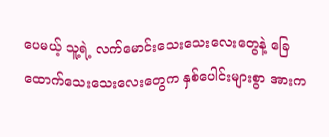ပေမယ့် သူ့ရဲ့ လက်မောင်းသေးသေးလေးတွေနဲ့ ခြေထောက်သေးသေးလေးတွေက နှစ်ပေါင်းများစွာ အားက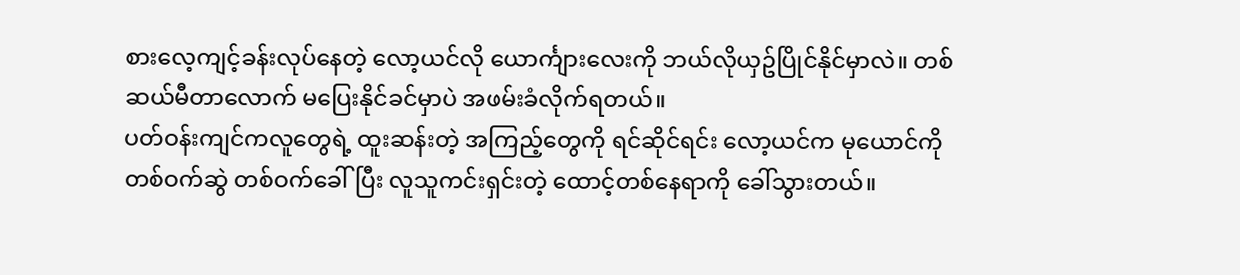စားလေ့ကျင့်ခန်းလုပ်နေတဲ့ လော့ယင်လို ယောင်္ကျားလေးကို ဘယ်လိုယှဥ်ပြိုင်နိုင်မှာလဲ။ တစ်ဆယ်မီတာလောက် မပြေးနိုင်ခင်မှာပဲ အဖမ်းခံလိုက်ရတယ်။
ပတ်ဝန်းကျင်ကလူတွေရဲ့ ထူးဆန်းတဲ့ အကြည့်တွေကို ရင်ဆိုင်ရင်း လော့ယင်က မုယောင်ကို တစ်ဝက်ဆွဲ တစ်ဝက်ခေါ်ပြီး လူသူကင်းရှင်းတဲ့ ထောင့်တစ်နေရာကို ခေါ်သွားတယ်။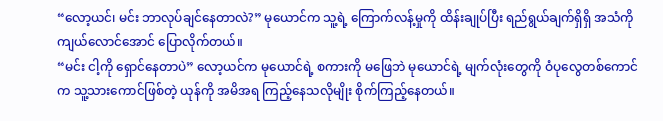“လော့ယင်၊ မင်း ဘာလုပ်ချင်နေတာလဲ?” မုယောင်က သူ့ရဲ့ ကြောက်လန့်မှုကို ထိန်းချုပ်ပြီး ရည်ရွယ်ချက်ရှိရှိ အသံကို ကျယ်လောင်အောင် ပြောလိုက်တယ်။
“မင်း ငါ့ကို ရှောင်နေတာပဲ” လော့ယင်က မုယောင်ရဲ့ စကားကို မဖြေဘဲ မုယောင်ရဲ့ မျက်လုံးတွေကို ဝံပုလွေတစ်ကောင်က သူ့သားကောင်ဖြစ်တဲ့ ယုန်ကို အမိအရ ကြည့်နေသလိုမျိုး စိုက်ကြည့်နေတယ်။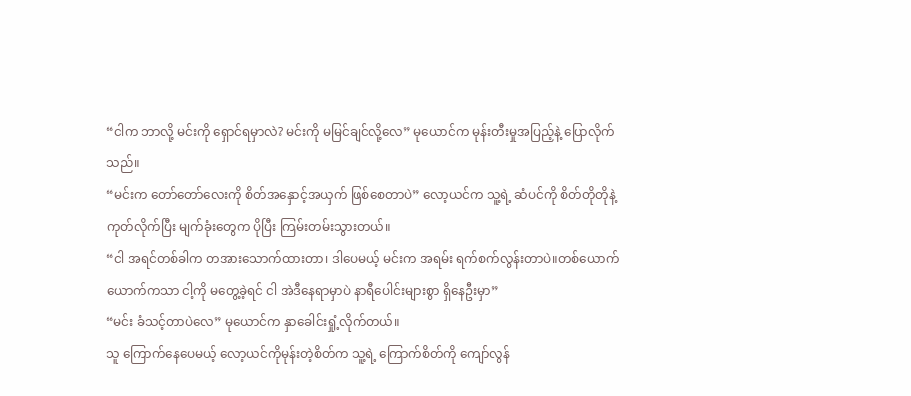“ငါက ဘာလို့ မင်းကို ရှောင်ရမှာလဲ? မင်းကို မမြင်ချင်လို့လေ” မုယောင်က မုန်းတီးမှုအပြည့်နဲ့ ပြောလိုက်သည်။
“မင်းက တော်တော်လေးကို စိတ်အနှောင့်အယှက် ဖြစ်စေတာပဲ” လော့ယင်က သူ့ရဲ့ ဆံပင်ကို စိတ်တိုတိုနဲ့ ကုတ်လိုက်ပြီး မျက်ခုံးတွေက ပိုပြီး ကြမ်းတမ်းသွားတယ်။
“ငါ အရင်တစ်ခါက တအားသောက်ထားတာ၊ ဒါပေမယ့် မင်းက အရမ်း ရက်စက်လွန်းတာပဲ။တစ်ယောက်ယောက်ကသာ ငါ့ကို မတွေ့ခဲ့ရင် ငါ အဲဒီနေရာမှာပဲ နာရီပေါင်းများစွာ ရှိနေဦးမှာ”
“မင်း ခံသင့်တာပဲလေ” မုယောင်က နှာခေါင်းရှုံ့လိုက်တယ်။
သူ ကြောက်နေပေမယ့် လော့ယင်ကိုမုန်းတဲ့စိတ်က သူ့ရဲ့ ကြောက်စိတ်ကို ကျော်လွန်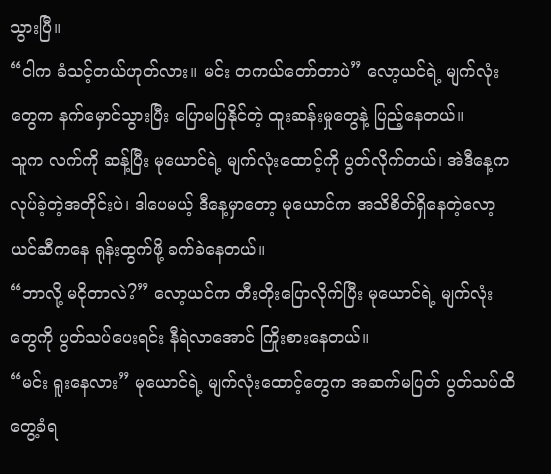သွားပြီ။
“ငါက ခံသင့်တယ်ဟုတ်လား။ မင်း တကယ်တော်တာပဲ” လော့ယင်ရဲ့ မျက်လုံးတွေက နက်မှောင်သွားပြီး ပြောမပြနိုင်တဲ့ ထူးဆန်းမှုတွေနဲ့ ပြည့်နေတယ်။
သူက လက်ကို ဆန့်ပြီး မုယောင်ရဲ့ မျက်လုံးထောင့်ကို ပွတ်လိုက်တယ်၊ အဲဒီနေ့က လုပ်ခဲ့တဲ့အတိုင်းပဲ၊ ဒါပေမယ့် ဒီနေ့မှာတော့ မုယောင်က အသိစိတ်ရှိနေတဲ့လော့ယင်ဆီကနေ ရုန်းထွက်ဖို့ ခက်ခဲနေတယ်။
“ဘာလို့ မငိုတာလဲ?” လော့ယင်က တီးတိုးပြောလိုက်ပြီး မုယောင်ရဲ့ မျက်လုံးတွေကို ပွတ်သပ်ပေးရင်း နီရဲလာအောင် ကြိုးစားနေတယ်။
“မင်း ရူးနေလား” မုယောင်ရဲ့ မျက်လုံးထောင့်တွေက အဆက်မပြတ် ပွတ်သပ်ထိတွေ့ခံရ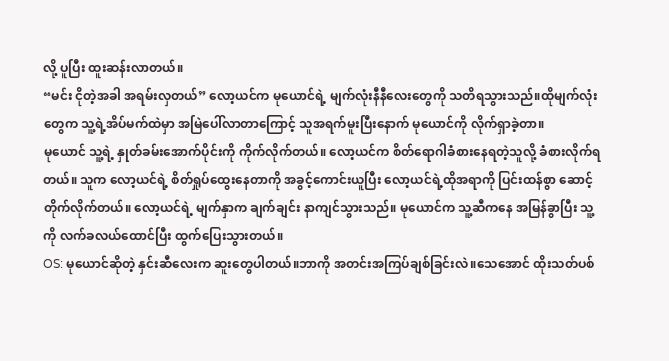လို့ ပူပြီး ထူးဆန်းလာတယ်။
“မင်း ငိုတဲ့အခါ အရမ်းလှတယ်” လော့ယင်က မုယောင်ရဲ့ မျက်လုံးနီနီလေးတွေကို သတိရသွားသည်။ထိုမျက်လုံးတွေက သူ့ရဲ့အိပ်မက်ထဲမှာ အမြဲပေါ်လာတာကြောင့် သူအရက်မူးပြီးနောက် မုယောင်ကို လိုက်ရှာခဲ့တာ။
မုယောင် သူ့ရဲ့ နှုတ်ခမ်းအောက်ပိုင်းကို ကိုက်လိုက်တယ်။ လော့ယင်က စိတ်ရောဂါခံစားနေရတဲ့သူလို့ ခံစားလိုက်ရတယ်။ သူက လော့ယင်ရဲ့ စိတ်ရှုပ်ထွေးနေတာကို အခွင့်ကောင်းယူပြီး လော့ယင်ရဲ့ထိုအရာကို ပြင်းထန်စွာ ဆောင့်တိုက်လိုက်တယ်။ လော့ယင်ရဲ့ မျက်နှာက ချက်ချင်း နာကျင်သွားသည်။ မုယောင်က သူ့ဆီကနေ အမြန်ခွာပြီး သူ့ကို လက်ခလယ်ထောင်ပြီး ထွက်ပြေးသွားတယ်။
OS: မုယောင်ဆိုတဲ့ နှင်းဆီလေးက ဆူးတွေပါတယ်။ဘာကို အတင်းအကြပ်ချစ်ခြင်းလဲ။သေအောင် ထိုးသတ်ပစ်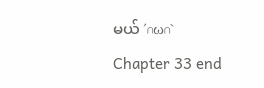မယ် ′∩ω∩`
Chapter 33 end